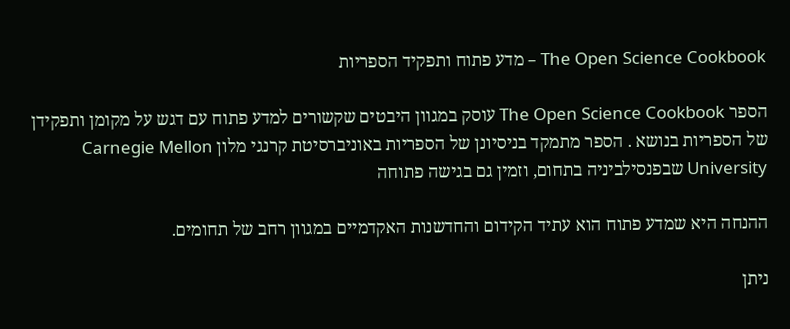The Open Science Cookbook – מדע פתוח ותפקיד הספריות

הספר The Open Science Cookbook עוסק במגוון היבטים שקשורים למדע פתוח עם דגש על מקומן ותפקידן של הספריות בנושא . הספר מתמקד בניסיונן של הספריות באוניברסיטת קרנגי מלון Carnegie Mellon University שבפנסילביניה בתחום, וזמין גם בגישה פתוחה

ההנחה היא שמדע פתוח הוא עתיד הקידום והחדשנות האקדמיים במגוון רחב של תחומים.

ניתן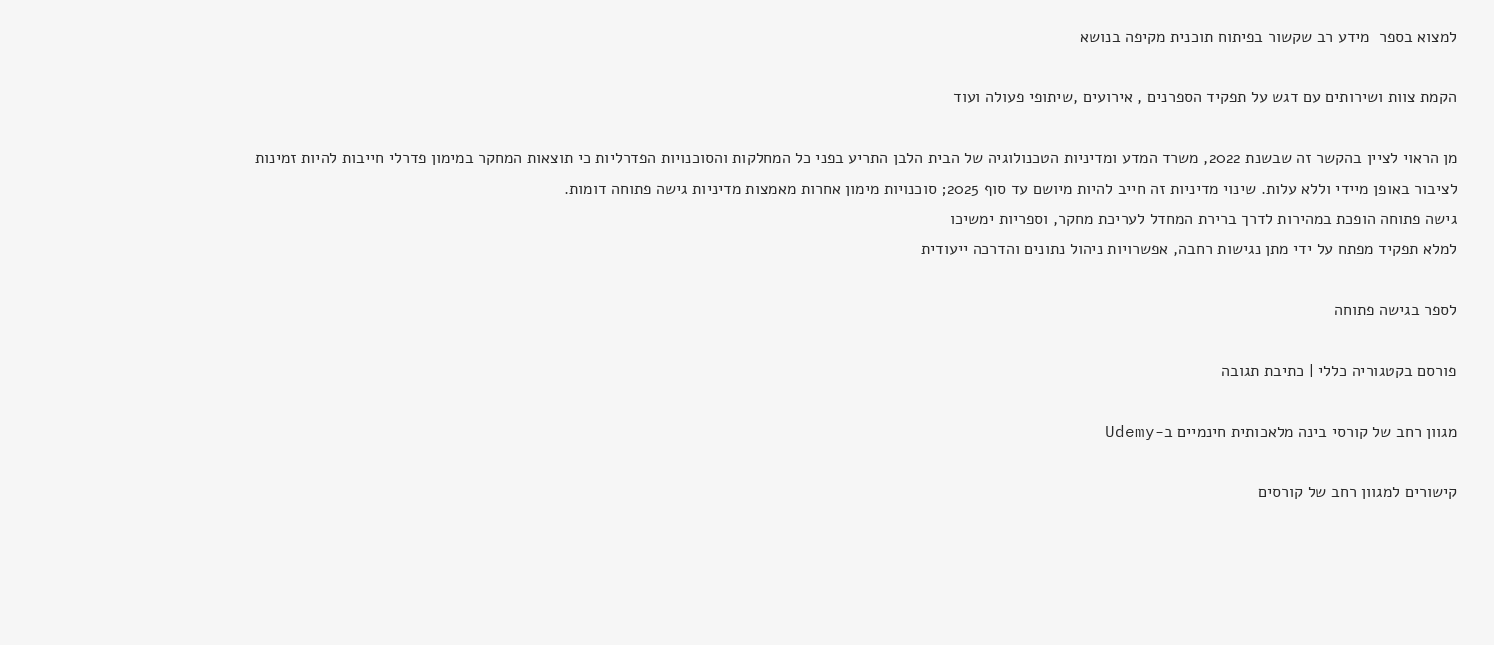למצוא בספר  מידע רב שקשור בפיתוח תוכנית מקיפה בנושא

הקמת צוות ושירותים עם דגש על תפקיד הספרנים , אירועים ,שיתופי פעולה ועוד

מן הראוי לציין בהקשר זה שבשנת 2022, משרד המדע ומדיניות הטכנולוגיה של הבית הלבן התריע בפני כל המחלקות והסוכנויות הפדרליות כי תוצאות המחקר במימון פדרלי חייבות להיות זמינות
לציבור באופן מיידי וללא עלות. שינוי מדיניות זה חייב להיות מיושם עד סוף 2025; סוכנויות מימון אחרות מאמצות מדיניות גישה פתוחה דומות.
גישה פתוחה הופכת במהירות לדרך ברירת המחדל לעריכת מחקר, וספריות ימשיכו
למלא תפקיד מפתח על ידי מתן נגישות רחבה, אפשרויות ניהול נתונים והדרכה ייעודית

לספר בגישה פתוחה

פורסם בקטגוריה כללי | כתיבת תגובה

מגוון רחב של קורסי בינה מלאכותית חינמיים ב-Udemy

קישורים למגוון רחב של קורסים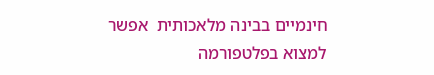חינמיים בבינה מלאכותית  אפשר למצוא בפלטפורמה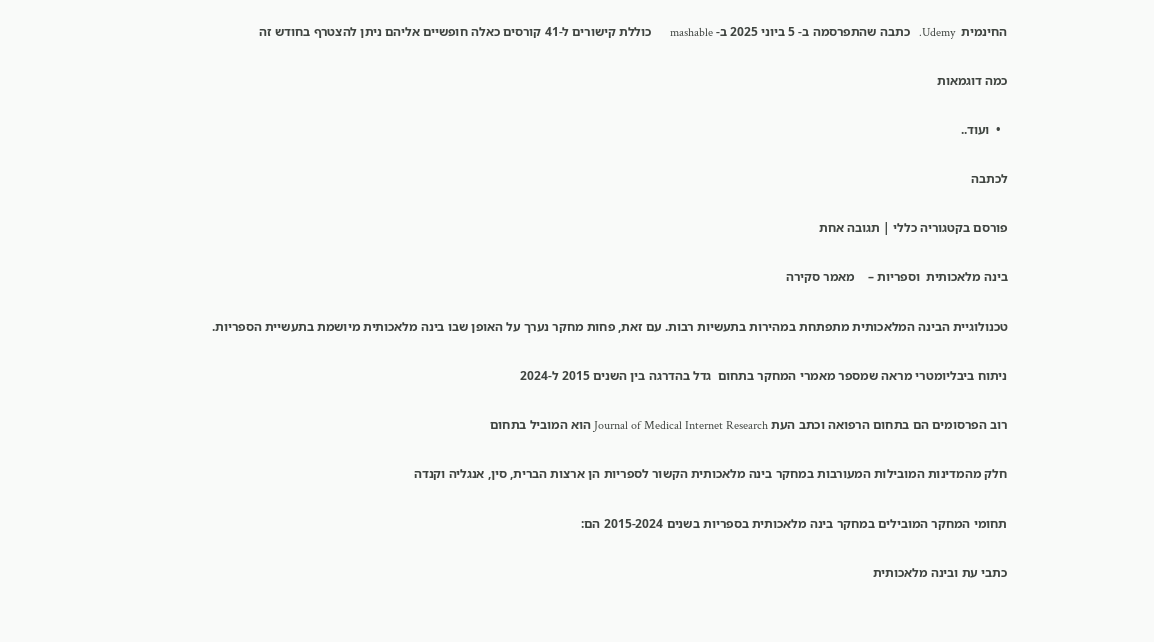החינמית  Udemy.   כתבה שהתפרסמה ב- 5 ביוני 2025 ב- mashable      כוללת קישורים ל-41 קורסים כאלה חופשיים אליהם ניתן להצטרף בחודש זה

כמה דוגמאות

  •  ועוד..

לכתבה

פורסם בקטגוריה כללי | תגובה אחת

בינה מלאכותית  וספריות –    מאמר סקירה

טכנולוגיית הבינה המלאכותית מתפתחת במהירות בתעשיות רבות. עם זאת, פחות מחקר נערך על האופן שבו בינה מלאכותית מיושמת בתעשיית הספריות.

ניתוח ביבליומטרי מראה שמספר מאמרי המחקר בתחום  גדל בהדרגה בין השנים 2015 ל-2024

רוב הפרסומים הם בתחום הרפואה וכתב העת Journal of Medical Internet Research הוא המוביל בתחום

חלק מהמדינות המובילות המעורבות במחקר בינה מלאכותית הקשור לספריות הן ארצות הברית, סין, אנגליה וקנדה

תחומי המחקר המובילים במחקר בינה מלאכותית בספריות בשנים 2015-2024 הם:

כתבי עת ובינה מלאכותית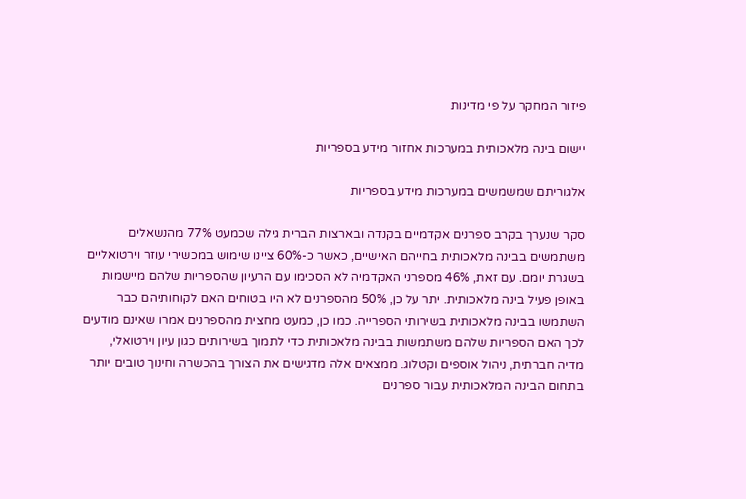פיזור המחקר על פי מדינות

יישום בינה מלאכותית במערכות אחזור מידע בספריות

אלגוריתם שמשמשים במערכות מידע בספריות

סקר שנערך בקרב ספרנים אקדמיים בקנדה ובארצות הברית גילה שכמעט 77% מהנשאלים משתמשים בבינה מלאכותית בחייהם האישיים, כאשר כ-60% ציינו שימוש במכשירי עוזר וירטואליים בשגרת יומם. עם זאת, 46% מספרני האקדמיה לא הסכימו עם הרעיון שהספריות שלהם מיישמות באופן פעיל בינה מלאכותית. יתר על כן, 50% מהספרנים לא היו בטוחים האם לקוחותיהם כבר השתמשו בבינה מלאכותית בשירותי הספרייה. כמו כן, כמעט מחצית מהספרנים אמרו שאינם מודעים לכך האם הספריות שלהם משתמשות בבינה מלאכותית כדי לתמוך בשירותים כגון עיון וירטואלי, מדיה חברתית, ניהול אוספים וקטלוג. ממצאים אלה מדגישים את הצורך בהכשרה וחינוך טובים יותר בתחום הבינה המלאכותית עבור ספרנים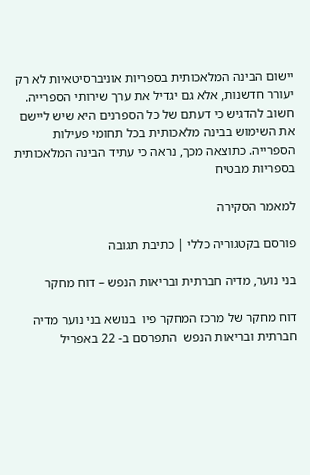יישום הבינה המלאכותית בספריות אוניברסיטאיות לא רק יעורר חדשנות, אלא גם יגדיל את ערך שירותי הספרייה. חשוב להדגיש כי דעתם של כל הספרנים היא שיש ליישם את השימוש בבינה מלאכותית בכל תחומי פעילות הספרייה. כתוצאה מכך, נראה כי עתיד הבינה המלאכותית בספריות מבטיח

למאמר הסקירה

פורסם בקטגוריה כללי | כתיבת תגובה

בני נוער, מדיה חברתית ובריאות הנפש – דוח מחקר

דוח מחקר של מרכז המחקר פיו  בנושא בני נוער מדיה חברתית ובריאות הנפש  התפרסם ב- 22 באפריל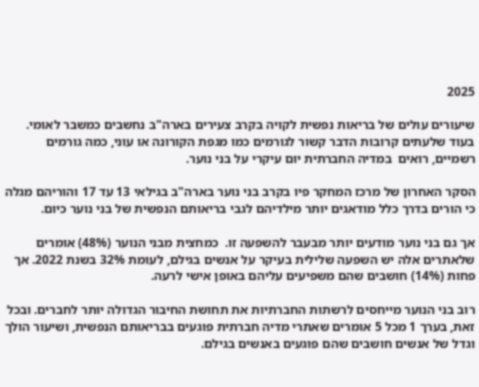2025

שיעורים עולים של בריאות נפשית לקויה בקרב צעירים בארה"ב נחשבים כמשבר לאומי. בעוד שלעתים קרובות הדבר קשור לגורמים כמו מגפת הקורונה או עוני, כמה גורמים רשמיים, רואים  במדיה החברתית יום עיקרי על בני נוער.

הסקר האחרון של מרכז המחקר פיו בקרב בני נוער בארה"ב בגילאי 13 עד 17 והוריהם מגלה כי הורים בדרך כלל מודאגים יותר מילדיהם לגבי בריאותם הנפשית של בני נוער כיום.

אך גם בני נוער מודעים יותר מבעבר להשפעה זו.  כמחצית מבני הנוער (48%) אומרים שלאתרים אלה יש השפעה שלילית בעיקר על אנשים בגילם, לעומת 32% בשנת 2022. אך פחות (14%) חושבים שהם משפיעים עליהם באופן אישי לרעה.

רוב בני הנוער מייחסים לרשתות החברתיות את תחושת החיבור הגדולה יותר לחברים. ובכל זאת, בערך 1 מכל 5 אומרים שאתרי מדיה חברתית פוגעים בבריאותם הנפשית, ושיעור הולך וגדל של אנשים חושבים שהם פוגעים באנשים בגילם.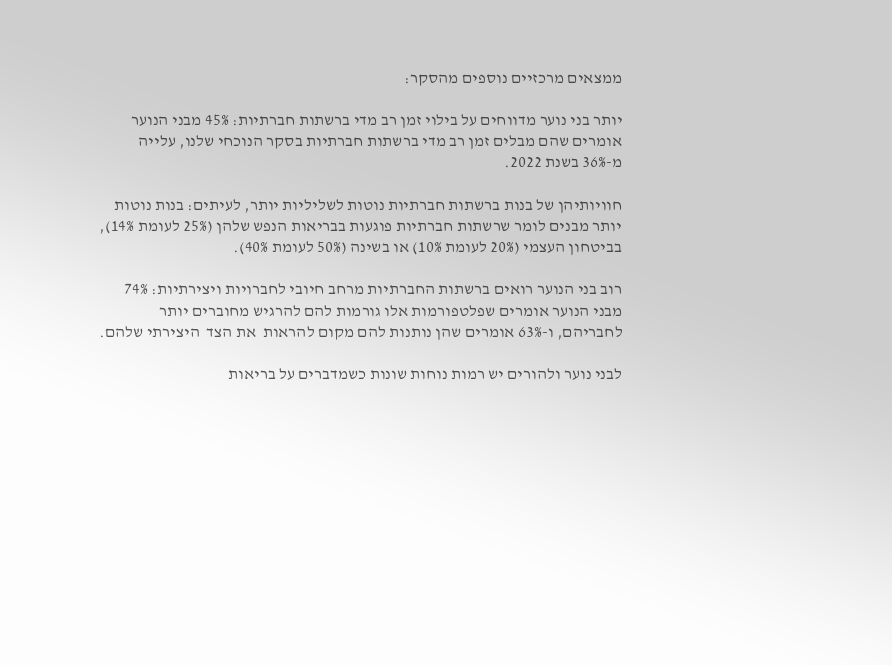ממצאים מרכזיים נוספים מהסקר:

יותר בני נוער מדווחים על בילוי זמן רב מדי ברשתות חברתיות: 45% מבני הנוער אומרים שהם מבלים זמן רב מדי ברשתות חברתיות בסקר הנוכחי שלנו, עלייה מ-36% בשנת 2022.

חוויותיהן של בנות ברשתות חברתיות נוטות לשליליות יותר, לעיתים: בנות נוטות יותר מבנים לומר שרשתות חברתיות פוגעות בבריאות הנפש שלהן (25% לעומת 14%), בביטחון העצמי (20% לעומת 10%) או בשינה (50% לעומת 40%).

רוב בני הנוער רואים ברשתות החברתיות מרחב חיובי לחברויות ויצירתיות: 74% מבני הנוער אומרים שפלטפורמות אלו גורמות להם להרגיש מחוברים יותר לחבריהם, ו-63% אומרים שהן נותנות להם מקום להראות  את הצד  היצירתי שלהם.

לבני נוער ולהורים יש רמות נוחות שונות כשמדברים על בריאות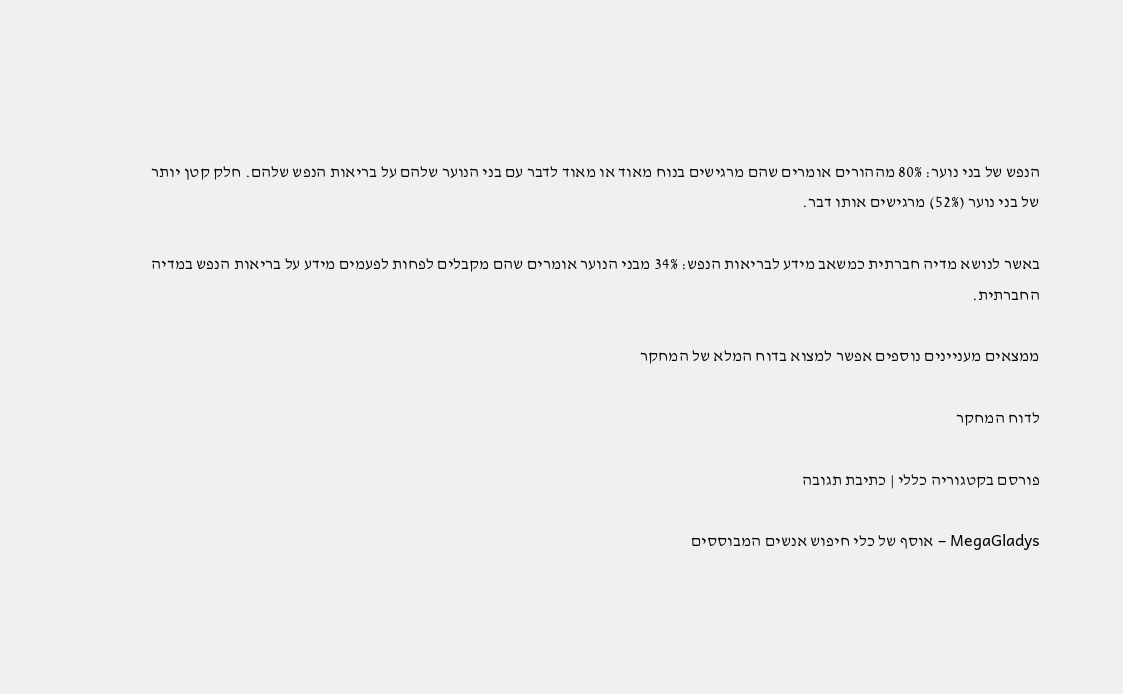הנפש של בני נוער: 80% מההורים אומרים שהם מרגישים בנוח מאוד או מאוד לדבר עם בני הנוער שלהם על בריאות הנפש שלהם. חלק קטן יותר של בני נוער (52%) מרגישים אותו דבר.

באשר לנושא מדיה חברתית כמשאב מידע לבריאות הנפש: 34% מבני הנוער אומרים שהם מקבלים לפחות לפעמים מידע על בריאות הנפש במדיה החברתית.

ממצאים מעניינים נוספים אפשר למצוא בדוח המלא של המחקר

לדוח המחקר

פורסם בקטגוריה כללי | כתיבת תגובה

MegaGladys – אוסף של כלי חיפוש אנשים המבוססים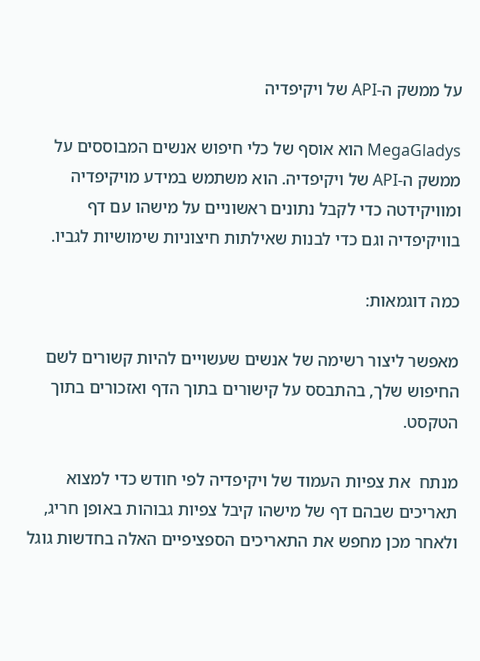על ממשק ה-API של ויקיפדיה

MegaGladys הוא אוסף של כלי חיפוש אנשים המבוססים על ממשק ה-API של ויקיפדיה. הוא משתמש במידע מויקיפדיה ומוויקידטה כדי לקבל נתונים ראשוניים על מישהו עם דף בוויקיפדיה וגם כדי לבנות שאילתות חיצוניות שימושיות לגביו.

כמה דוגמאות:

מאפשר ליצור רשימה של אנשים שעשויים להיות קשורים לשם החיפוש שלך, בהתבסס על קישורים בתוך הדף ואזכורים בתוך הטקסט.

מנתח  את צפיות העמוד של ויקיפדיה לפי חודש כדי למצוא תאריכים שבהם דף של מישהו קיבל צפיות גבוהות באופן חריג, ולאחר מכן מחפש את התאריכים הספציפיים האלה בחדשות גוגל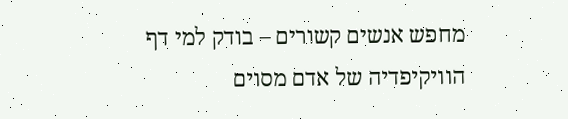מחפש אנשים קשורים – בודק למי דף הוויקיפדיה של אדם מסוים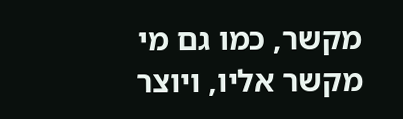מקשר, כמו גם מי מקשר אליו, ויוצר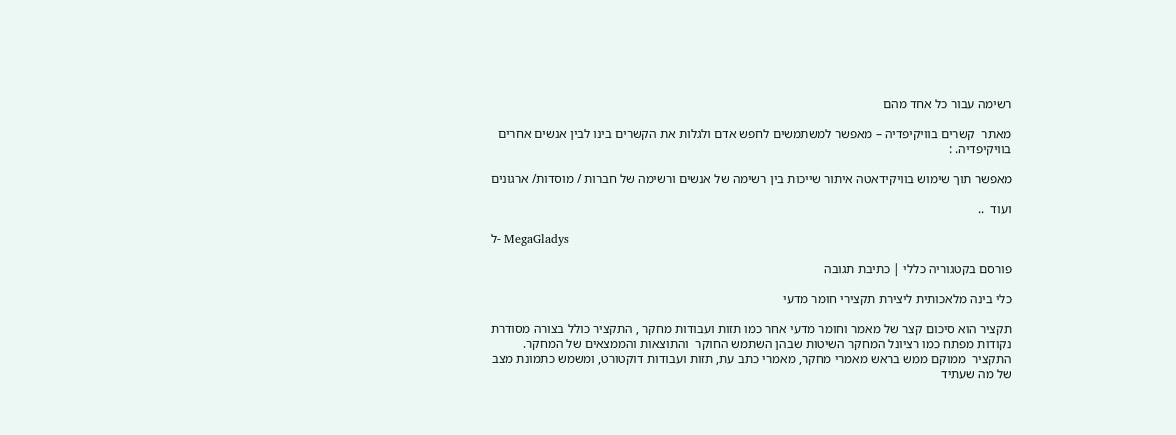רשימה עבור כל אחד מהם

מאתר  קשרים בוויקיפדיה – מאפשר למשתמשים לחפש אדם ולגלות את הקשרים בינו לבין אנשים אחרים בוויקיפדיה. :

מאפשר תוך שימוש בוויקידאטה איתור שייכות בין רשימה של אנשים ורשימה של חברות / מוסדות/ ארגונים

ועוד  ..

ל- MegaGladys

פורסם בקטגוריה כללי | כתיבת תגובה

כלי בינה מלאכותית ליצירת תקצירי חומר מדעי

תקציר הוא סיכום קצר של מאמר וחומר מדעי אחר כמו תזות ועבודות מחקר , התקציר כולל בצורה מסודרת נקודות מפתח כמו רציונל המחקר השיטות שבהן השתמש החוקר  והתוצאות והממצאים של המחקר. התקציר  ממוקם ממש בראש מאמרי מחקר, מאמרי כתב עת, תזות ועבודות דוקטורט, ומשמש כתמונת מצב של מה שעתיד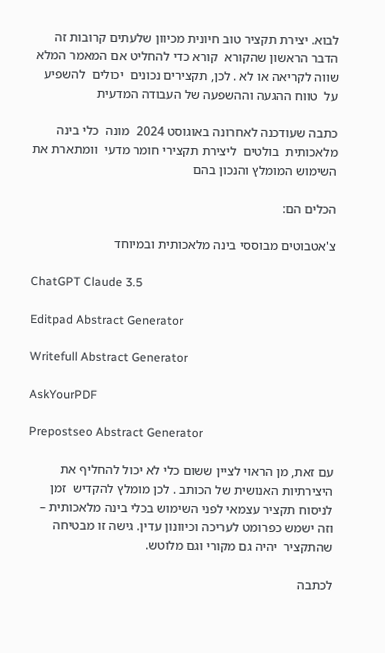לבוא. יצירת תקציר טוב חיונית מכיוון שלעתים קרובות זה הדבר הראשון שהקורא  קורא כדי להחליט אם המאמר המלא  שווה לקריאה או לא . לכן, תקצירים נכונים  יכולים  להשפיע על  טווח ההגעה וההשפעה של העבודה המדעית

כתבה שעודכנה לאחרונה באוגוסט 2024  מונה  כלי בינה מלאכותית  בולטים  ליצירת תקצירי חומר מדעי  וומתארת את  השימוש המומלץ והנכון בהם

הכלים הם:

צ'אטבוטים מבוססי בינה מלאכותית ובמיוחד

ChatGPT Claude 3.5

Editpad Abstract Generator

Writefull Abstract Generator

AskYourPDF

Prepostseo Abstract Generator

עם זאת, מן הראוי לציין ששום כלי לא יכול להחליף את היצירתיות האנושית של הכותב . לכן מומלץ להקדיש  זמן לניסוח תקציר עצמאי לפני השימוש בכלי בינה מלאכותית – וזה ישמש כפרומט לעריכה וכיוונון עדין. גישה זו מבטיחה שהתקציר  יהיה גם מקורי וגם מלוטש.

לכתבה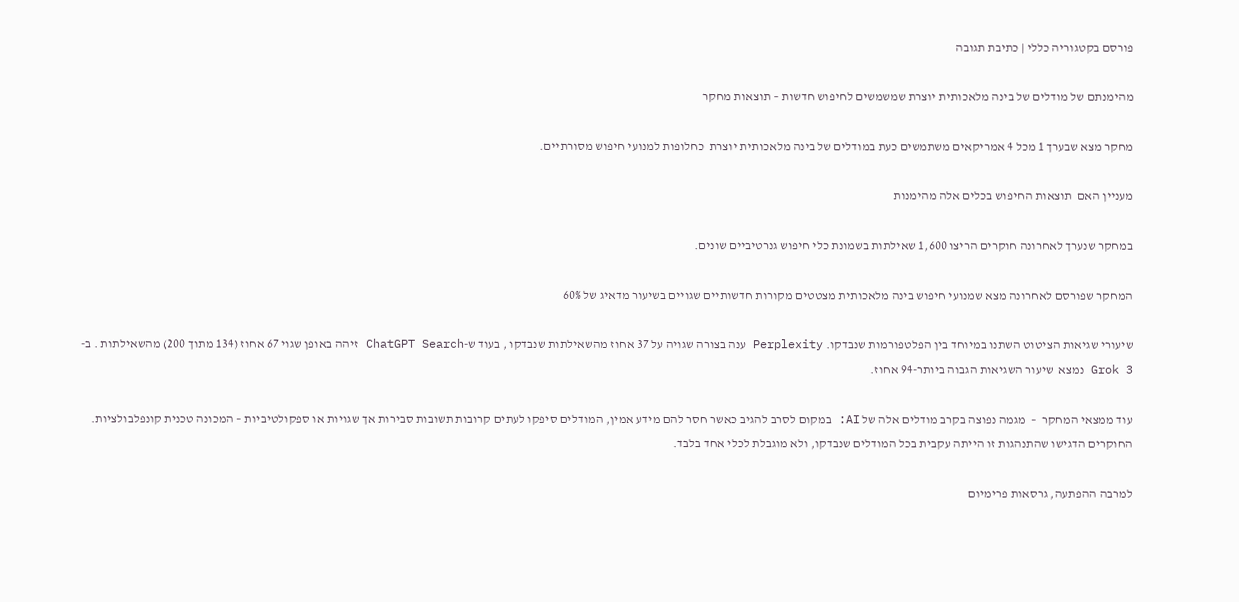פורסם בקטגוריה כללי | כתיבת תגובה

מהימנתם של מודלים של בינה מלאכותית יוצרת שמשמשים לחיפוש חדשות – תוצאות מחקר

מחקר מצא שבערך 1 מכל 4 אמריקאים משתמשים כעת במודלים של בינה מלאכותית יוצרת  כחלופות למנועי חיפוש מסורתיים.

מעניין האם  תוצאות החיפוש בכלים אלה מהימנות

במחקר שנערך לאחרונה חוקרים הריצו 1,600 שאילתות בשמונת כלי חיפוש גנרטיביים שונים.

המחקר שפורסם לאחרונה מצא שמנועי חיפוש בינה מלאכותית מצטטים מקורות חדשותיים שגויים בשיעור מדאיג של 60%

שיעורי שגיאות הציטוט השתנו במיוחד בין הפלטפורמות שנבדקו. Perplexity ענה בצורה שגויה על 37 אחוז מהשאילתות שנבדקו , בעוד ש-ChatGPT Search זיהה באופן שגוי 67 אחוז (134 מתוך 200) מהשאילתות . ב- Grok 3 נמצא  שיעור השגיאות הגבוה ביותר-94 אחוז.

עוד ממצאי המחקר  –  מגמה נפוצה בקרב מודלים אלה של AI: במקום לסרב להגיב כאשר חסר להם מידע אמין, המודלים סיפקו לעתים קרובות תשובות סבירות אך שגויות או ספקולטיביות – המכונה טכנית קונפלבולציות. החוקרים הדגישו שהתנהגות זו הייתה עקבית בכל המודלים שנבדקו, ולא מוגבלת לכלי אחד בלבד.

למרבה ההפתעה, גרסאות פרימיום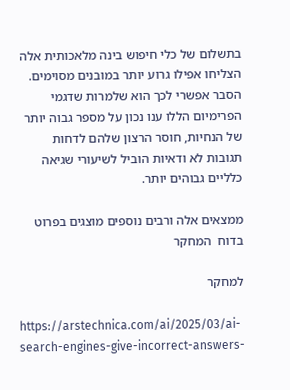בתשלום של כלי חיפוש בינה מלאכותית אלה הצליחו אפילו גרוע יותר במובנים מסוימים.  הסבר אפשרי לכך הוא שלמרות שדגמי הפרימיום הללו ענו נכון על מספר גבוה יותר של הנחיות, חוסר הרצון שלהם לדחות תגובות לא ודאיות הוביל לשיעורי שגיאה כלליים גבוהים יותר.

ממצאים אלה ורבים נוספים מוצגים בפרוט בדוח  המחקר

למחקר

https://arstechnica.com/ai/2025/03/ai-search-engines-give-incorrect-answers-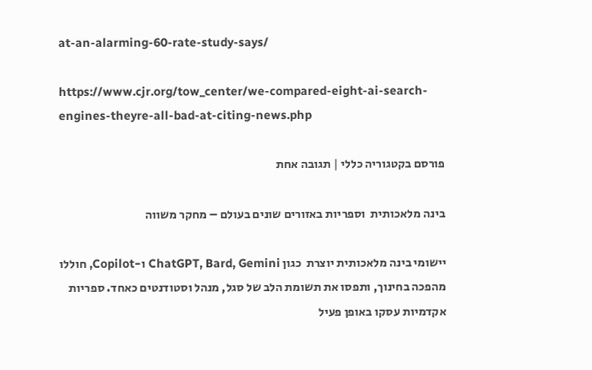at-an-alarming-60-rate-study-says/

https://www.cjr.org/tow_center/we-compared-eight-ai-search-engines-theyre-all-bad-at-citing-news.php

פורסם בקטגוריה כללי | תגובה אחת

בינה מלאכותית  וספריות באזורים שונים בעולם – מחקר משווה

יישומי בינה מלאכותית יוצרת  כגון ChatGPT, Bard, Gemini ו-Copilot, חוללו מהפכה בחינוך, ותפסו את תשומת הלב של סגל, מנהל וסטודנטים כאחד. ספריות אקדמיות עסקו באופן פעיל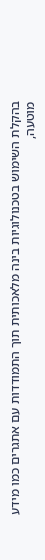בהקלת השימוש בטכנולוגיות בינה מלאכותית תוך התמודדות עם אתגרים כמו מידע מוטעה,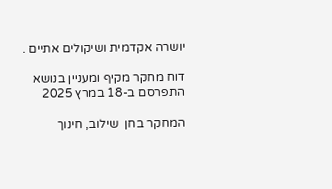יושרה אקדמית ושיקולים אתיים .

דוח מחקר מקיף ומעניין בנושא התפרסם ב-18 במרץ 2025

המחקר בחן  שילוב, חינוך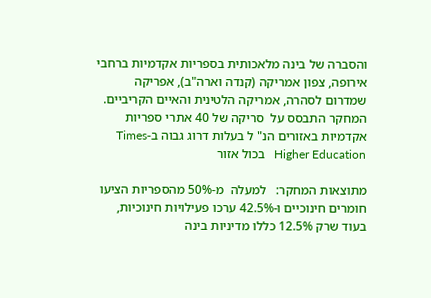והסברה של בינה מלאכותית בספריות אקדמיות ברחבי אירופה, צפון אמריקה (קנדה וארה"ב), אפריקה שמדרום לסהרה, אמריקה הלטינית והאיים הקריביים. המחקר התבסס על  סריקה של 40 אתרי ספריות אקדמיות באזורים הנ" ל בעלות דרוג גבוה ב-Times Higher Education   בכול אזור

מתוצאות המחקר:   למעלה  מ-50% מהספריות הציעו חומרים חינוכיים ו-42.5% ערכו פעילויות חינוכיות, בעוד שרק 12.5% כללו מדיניות בינה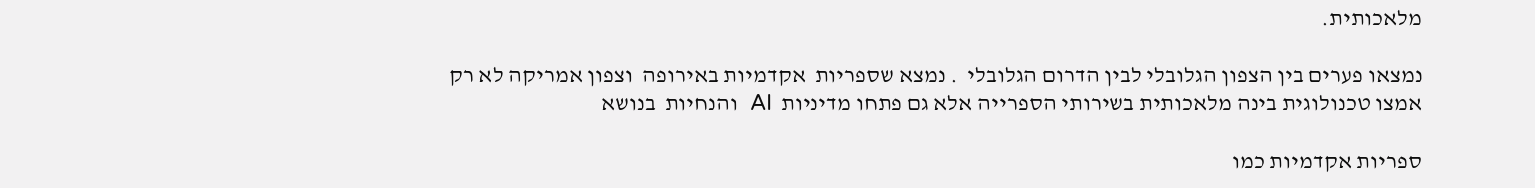מלאכותית.

נמצאו פערים בין הצפון הגלובלי לבין הדרום הגלובלי  . נמצא שספריות  אקדמיות באירופה  וצפון אמריקה לא רק אמצו טכנולוגית בינה מלאכותית בשירותי הספרייה אלא גם פתחו מדיניות  AI  והנחיות  בנושא

ספריות אקדמיות כמו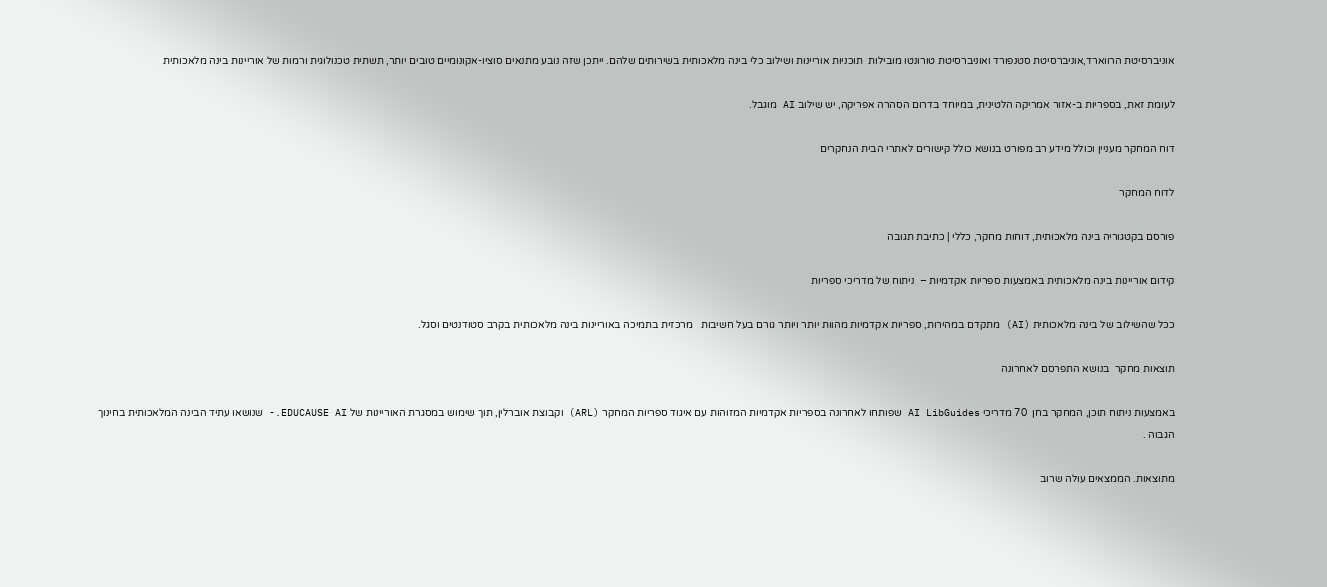אוניברסיטת הרווארד,אוניברסיטת סטנפורד ואוניברסיטת טורונטו מובילות  תוכניות אוריינות ושילוב כלי בינה מלאכותית בשירותים שלהם. ייתכן שזה נובע מתנאים סוציו-אקונומיים טובים יותר, תשתית טכנולוגית ורמות של אוריינות בינה מלאכותית

לעומת זאת, בספריות ב-אזור אמריקה הלטינית, במיוחד בדרום הסהרה אפריקה, יש שילוב AI מוגבל.

דוח המחקר מעניין וכולל מידע רב מפורט בנושא כולל קישורים לאתרי הבית הנחקרים

לדוח המחקר

פורסם בקטגוריה בינה מלאכותית, דוחות מחקר, כללי | כתיבת תגובה

קידום אוריינות בינה מלאכותית באמצעות ספריות אקדמיות –  ניתוח של מדריכי ספריות

ככל שהשילוב של בינה מלאכותית (AI) מתקדם במהירות, ספריות אקדמיות מהוות יותר ויותר גורם בעל חשיבות   מרכזית בתמיכה באוריינות בינה מלאכותית בקרב סטודנטים וסגל.

תוצאות מחקר  בנושא התפרסם לאחרונה

באמצעות ניתוח תוכן, המחקר בחן  70 מדריכי AI LibGuides שפותחו לאחרונה בספריות אקדמיות המזוהות עם איגוד ספריות המחקר (ARL) וקבוצת אוברלין, תוך שימוש במסגרת האוריינות של EDUCAUSE AI.- שנושאו עתיד הבינה המלאכותית בחינוך הגבוה .

מתוצאות. הממצאים עולה שרוב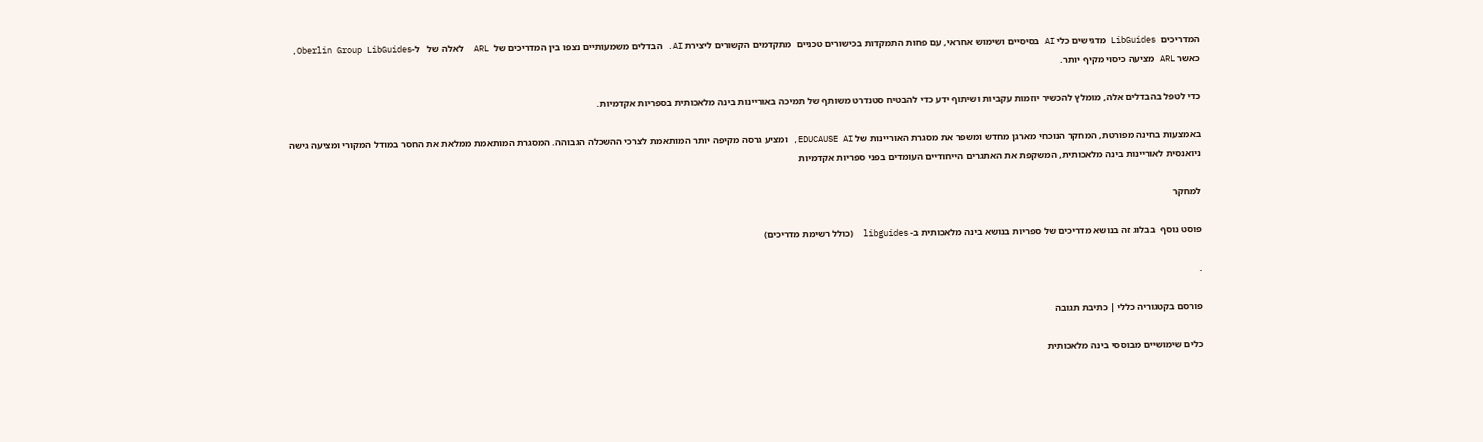המדריכים  LibGuides מדגישים כלי AI בסיסיים ושימוש אחראי, עם פחות התמקדות בכישורים טכניים  מתקדמים הקשורים ליצירת AI. הבדלים משמעותיים נצפו בין המדריכים של  ARL  לאלה של   ל-Oberlin Group LibGuides, כאשר ARL מציעה כיסוי מקיף יותר.

כדי לטפל בהבדלים אלה, מומלץ להכשיר יוזמות עקביות ושיתוף ידע כדי להבטיח סטנדרט משותף של תמיכה באוריינות בינה מלאכותית בספריות אקדמיות.

באמצעות בחינה מפורטת, המחקר הנוכחי מארגן מחדש ומשפר את מסגרת האוריינות של EDUCAUSE AI, ומציע גרסה מקיפה יותר המותאמת לצרכי ההשכלה הגבוהה. המסגרת המותאמת ממלאת את החסר במודל המקורי ומציעה גישה ניואנסית לאוריינות בינה מלאכותית, המשקפת את האתגרים הייחודיים העומדים בפני ספריות אקדמיות

למחקר

פוסט נוסף  בבלוג זה בנושא מדריכים של ספריות בנושא בינה מלאכותית ב- libguides  (כולל רשימת מדריכים)

.

פורסם בקטגוריה כללי | כתיבת תגובה

כלים שימושיים מבוססי בינה מלאכותית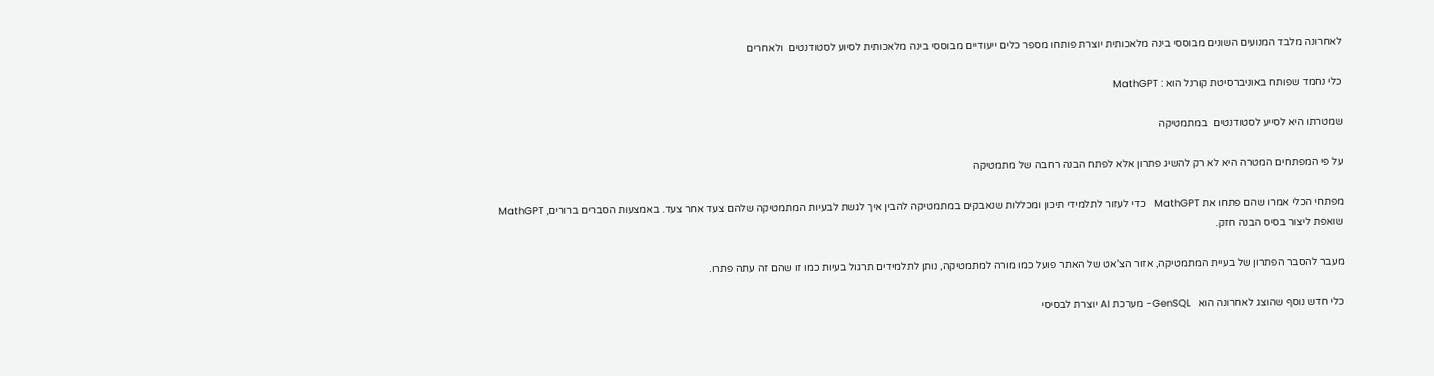לאחרונה מלבד המנועים השונים מבוססי בינה מלאכותית יוצרת פותחו מספר כלים ייעודיים מבוססי בינה מלאכותית לסיוע לסטודנטים  ולאחרים

כלי נחמד שפותח באוניברסיטת קורנל הוא : MathGPT

שמטרתו היא לסייע לסטודנטים  במתמטיקה

על פי המפתחים המטרה היא לא רק להשיג פתרון אלא לפתח הבנה רחבה של מתמטיקה

מפתחי הכלי אמרו שהם פתחו את MathGPT   כדי לעזור לתלמידי תיכון ומכללות שנאבקים במתמטיקה להבין איך לגשת לבעיות המתמטיקה שלהם צעד אחר צעד. באמצעות הסברים ברורים, MathGPT שואפת ליצור בסיס הבנה חזק.

מעבר להסבר הפתרון של בעיית המתמטיקה, אזור הצ'אט של האתר פועל כמו מורה למתמטיקה, נותן לתלמידים תרגול בעיות כמו זו שהם זה עתה פתרו.

כלי חדש נוסף שהוצג לאחרונה הוא   GenSQL- מערכת AI יוצרת לבסיסי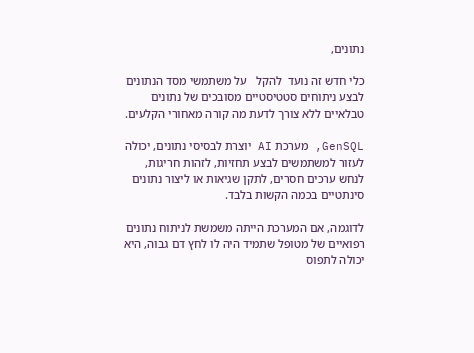נתונים,

כלי חדש זה נועד  להקל   על משתמשי מסד הנתונים לבצע ניתוחים סטטיסטיים מסובכים של נתונים טבלאיים ללא צורך לדעת מה קורה מאחורי הקלעים.

GenSQL, מערכת AI יוצרת לבסיסי נתונים, יכולה לעזור למשתמשים לבצע תחזיות, לזהות חריגות, לנחש ערכים חסרים, לתקן שגיאות או ליצור נתונים סינתטיים בכמה הקשות בלבד.

לדוגמה, אם המערכת הייתה משמשת לניתוח נתונים רפואיים של מטופל שתמיד היה לו לחץ דם גבוה, היא יכולה לתפוס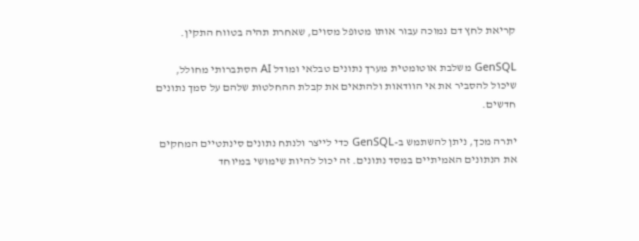קריאת לחץ דם נמוכה עבור אותו מטופל מסוים, שאחרת תהיה בטווח התקין.

GenSQL משלבת אוטומטית מערך נתונים טבלאי ומודל AI הסתברותי מחולל, שיכול להסביר את אי הוודאות ולהתאים את קבלת ההחלטות שלהם על סמך נתונים חדשים.

יתרה מכך, ניתן להשתמש ב-GenSQL כדי לייצר ולנתח נתונים סינתטיים המחקים את הנתונים האמיתיים במסד נתונים. זה יכול להיות שימושי במיוחד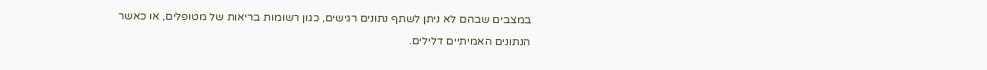במצבים שבהם לא ניתן לשתף נתונים רגישים, כגון רשומות בריאות של מטופלים, או כאשר הנתונים האמיתיים דלילים.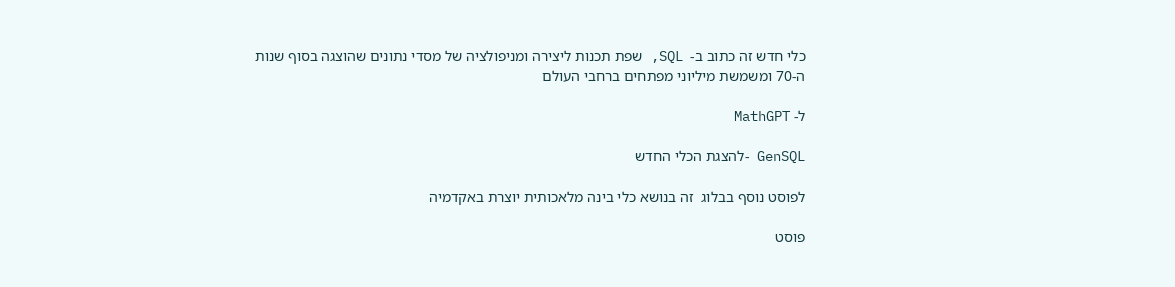כלי חדש זה כתוב ב-  SQL, שפת תכנות ליצירה ומניפולציה של מסדי נתונים שהוצגה בסוף שנות ה-70 ומשמשת מיליוני מפתחים ברחבי העולם

ל- MathGPT

GenSQL -להצגת הכלי החדש

לפוסט נוסף בבלוג  זה בנושא כלי בינה מלאכותית יוצרת באקדמיה

פוסט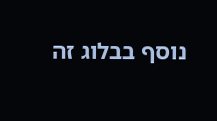נוסף בבלוג זה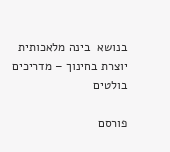בנושא  בינה מלאכותית יוצרת בחינוך – מדריכים בולטים

פורסם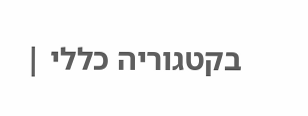בקטגוריה כללי |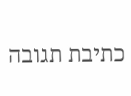כתיבת תגובה